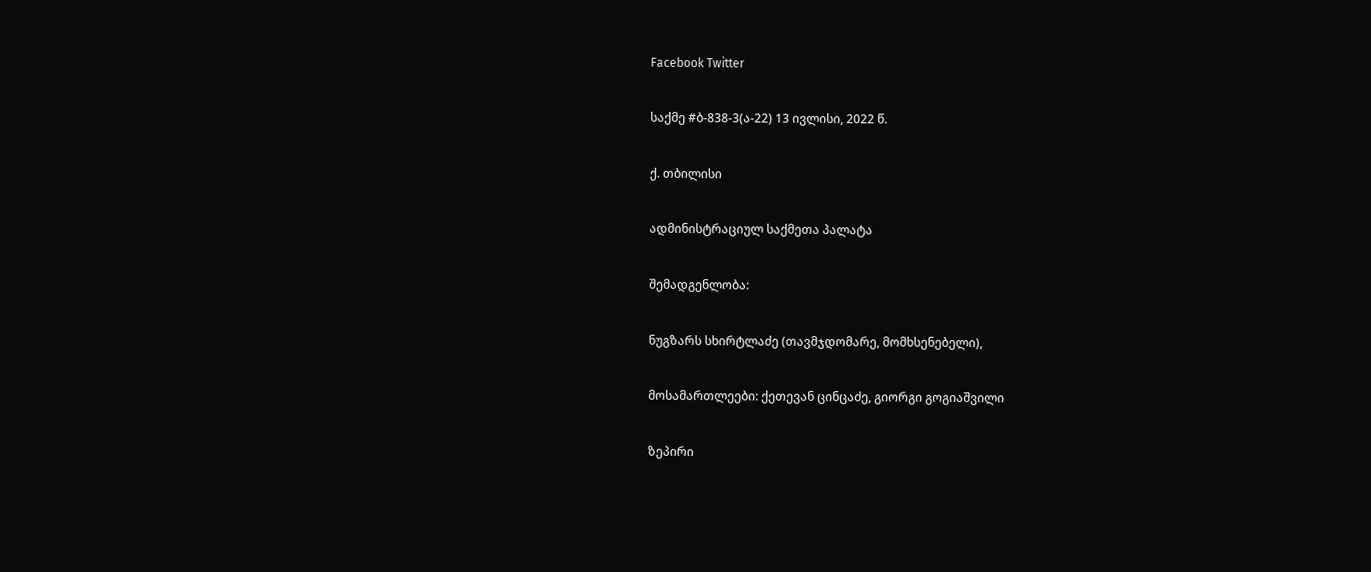Facebook Twitter

საქმე #ბ-838-3(ა-22) 13 ივლისი, 2022 წ.

ქ. თბილისი

ადმინისტრაციულ საქმეთა პალატა

შემადგენლობა:

ნუგზარს სხირტლაძე (თავმჯდომარე, მომხსენებელი),

მოსამართლეები: ქეთევან ცინცაძე, გიორგი გოგიაშვილი

ზეპირი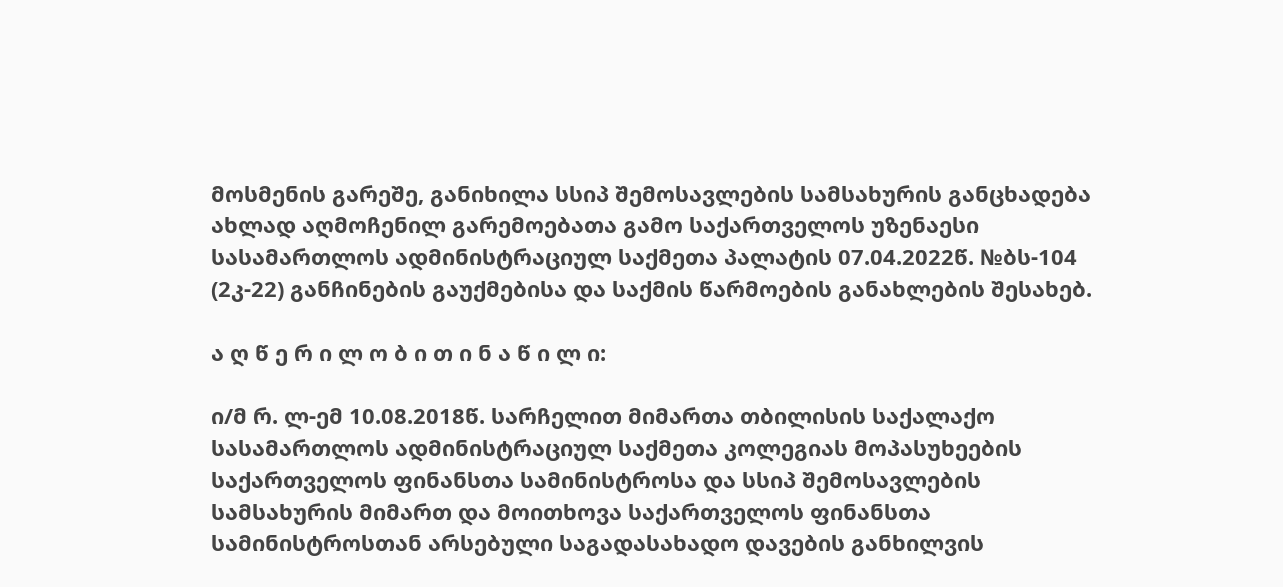მოსმენის გარეშე, განიხილა სსიპ შემოსავლების სამსახურის განცხადება ახლად აღმოჩენილ გარემოებათა გამო საქართველოს უზენაესი სასამართლოს ადმინისტრაციულ საქმეთა პალატის 07.04.2022წ. №ბს-104 (2კ-22) განჩინების გაუქმებისა და საქმის წარმოების განახლების შესახებ.

ა ღ წ ე რ ი ლ ო ბ ი თ ი ნ ა წ ი ლ ი:

ი/მ რ. ლ-ემ 10.08.2018წ. სარჩელით მიმართა თბილისის საქალაქო სასამართლოს ადმინისტრაციულ საქმეთა კოლეგიას მოპასუხეების საქართველოს ფინანსთა სამინისტროსა და სსიპ შემოსავლების სამსახურის მიმართ და მოითხოვა საქართველოს ფინანსთა სამინისტროსთან არსებული საგადასახადო დავების განხილვის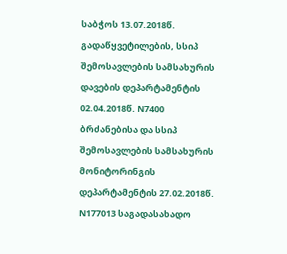საბჭოს 13.07.2018წ. გადაწყვეტილების, სსიპ შემოსავლების სამსახურის დავების დეპარტამენტის 02.04.2018წ. N7400 ბრძანებისა და სსიპ შემოსავლების სამსახურის მონიტორინგის დეპარტამენტის 27.02.2018წ. N177013 საგადასახადო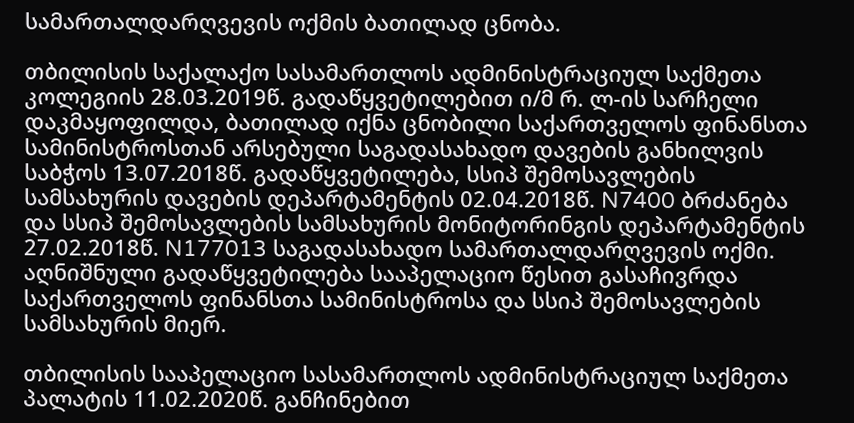სამართალდარღვევის ოქმის ბათილად ცნობა.

თბილისის საქალაქო სასამართლოს ადმინისტრაციულ საქმეთა კოლეგიის 28.03.2019წ. გადაწყვეტილებით ი/მ რ. ლ-ის სარჩელი დაკმაყოფილდა, ბათილად იქნა ცნობილი საქართველოს ფინანსთა სამინისტროსთან არსებული საგადასახადო დავების განხილვის საბჭოს 13.07.2018წ. გადაწყვეტილება, სსიპ შემოსავლების სამსახურის დავების დეპარტამენტის 02.04.2018წ. N7400 ბრძანება და სსიპ შემოსავლების სამსახურის მონიტორინგის დეპარტამენტის 27.02.2018წ. N177013 საგადასახადო სამართალდარღვევის ოქმი. აღნიშნული გადაწყვეტილება სააპელაციო წესით გასაჩივრდა საქართველოს ფინანსთა სამინისტროსა და სსიპ შემოსავლების სამსახურის მიერ.

თბილისის სააპელაციო სასამართლოს ადმინისტრაციულ საქმეთა პალატის 11.02.2020წ. განჩინებით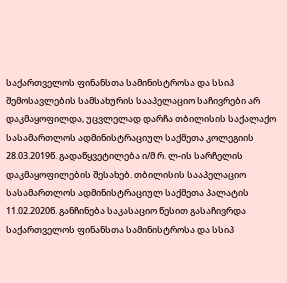საქართველოს ფინანსთა სამინისტროსა და სსიპ შემოსავლების სამსახურის სააპელაციო საჩივრები არ დაკმაყოფილდა, უცვლელად დარჩა თბილისის საქალაქო სასამართლოს ადმინისტრაციულ საქმეთა კოლეგიის 28.03.2019წ. გადაწყვეტილება ი/მ რ. ლ-ის სარჩელის დაკმაყოფილების შესახებ. თბილისის სააპელაციო სასამართლოს ადმინისტრაციულ საქმეთა პალატის 11.02.2020წ. განჩინება საკასაციო წესით გასაჩივრდა საქართველოს ფინანსთა სამინისტროსა და სსიპ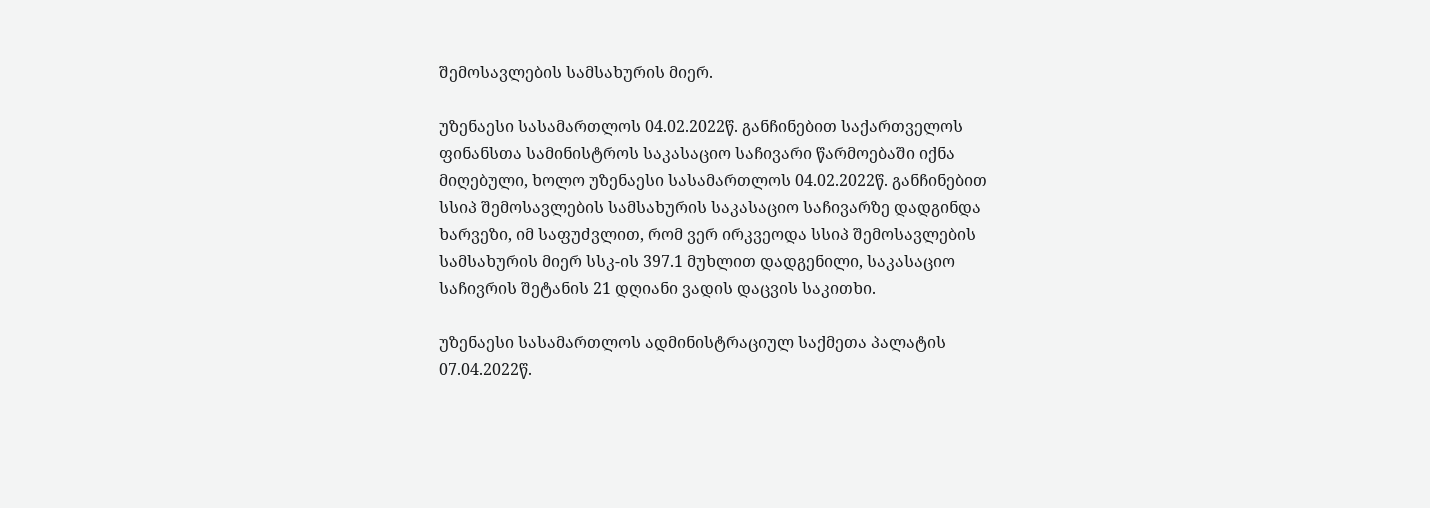შემოსავლების სამსახურის მიერ.

უზენაესი სასამართლოს 04.02.2022წ. განჩინებით საქართველოს ფინანსთა სამინისტროს საკასაციო საჩივარი წარმოებაში იქნა მიღებული, ხოლო უზენაესი სასამართლოს 04.02.2022წ. განჩინებით სსიპ შემოსავლების სამსახურის საკასაციო საჩივარზე დადგინდა ხარვეზი, იმ საფუძვლით, რომ ვერ ირკვეოდა სსიპ შემოსავლების სამსახურის მიერ სსკ-ის 397.1 მუხლით დადგენილი, საკასაციო საჩივრის შეტანის 21 დღიანი ვადის დაცვის საკითხი.

უზენაესი სასამართლოს ადმინისტრაციულ საქმეთა პალატის 07.04.2022წ.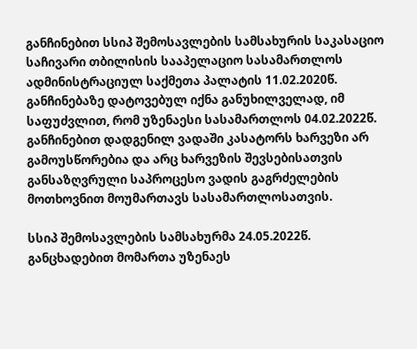განჩინებით სსიპ შემოსავლების სამსახურის საკასაციო საჩივარი თბილისის სააპელაციო სასამართლოს ადმინისტრაციულ საქმეთა პალატის 11.02.2020წ. განჩინებაზე დატოვებულ იქნა განუხილველად, იმ საფუძვლით, რომ უზენაესი სასამართლოს 04.02.2022წ. განჩინებით დადგენილ ვადაში კასატორს ხარვეზი არ გამოუსწორებია და არც ხარვეზის შევსებისათვის განსაზღვრული საპროცესო ვადის გაგრძელების მოთხოვნით მოუმართავს სასამართლოსათვის.

სსიპ შემოსავლების სამსახურმა 24.05.2022წ. განცხადებით მომართა უზენაეს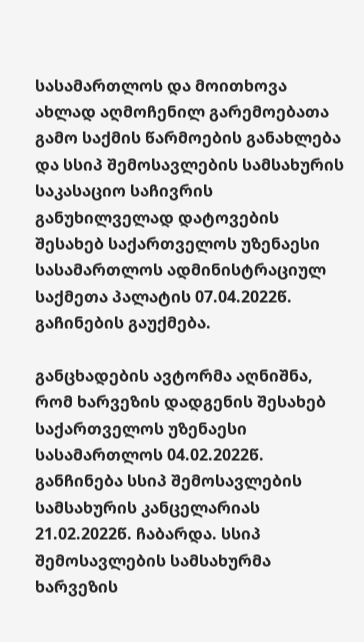სასამართლოს და მოითხოვა ახლად აღმოჩენილ გარემოებათა გამო საქმის წარმოების განახლება და სსიპ შემოსავლების სამსახურის საკასაციო საჩივრის განუხილველად დატოვების შესახებ საქართველოს უზენაესი სასამართლოს ადმინისტრაციულ საქმეთა პალატის 07.04.2022წ. გაჩინების გაუქმება.

განცხადების ავტორმა აღნიშნა, რომ ხარვეზის დადგენის შესახებ საქართველოს უზენაესი სასამართლოს 04.02.2022წ. განჩინება სსიპ შემოსავლების სამსახურის კანცელარიას 21.02.2022წ. ჩაბარდა. სსიპ შემოსავლების სამსახურმა ხარვეზის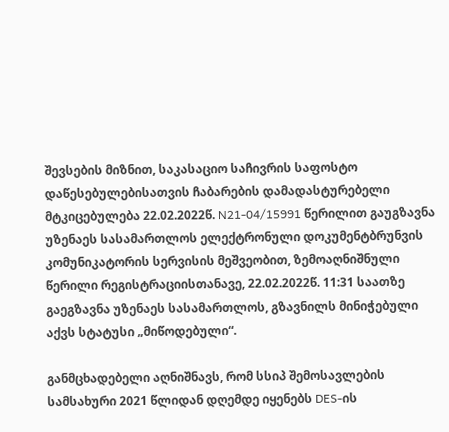შევსების მიზნით, საკასაციო საჩივრის საფოსტო დაწესებულებისათვის ჩაბარების დამადასტურებელი მტკიცებულება 22.02.2022წ. N21-04/15991 წერილით გაუგზავნა უზენაეს სასამართლოს ელექტრონული დოკუმენტბრუნვის კომუნიკატორის სერვისის მეშვეობით, ზემოაღნიშნული წერილი რეგისტრაციისთანავე, 22.02.2022წ. 11:31 საათზე გაეგზავნა უზენაეს სასამართლოს, გზავნილს მინიჭებული აქვს სტატუსი „მიწოდებული“.

განმცხადებელი აღნიშნავს, რომ სსიპ შემოსავლების სამსახური 2021 წლიდან დღემდე იყენებს DES-ის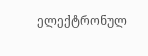ელექტრონულ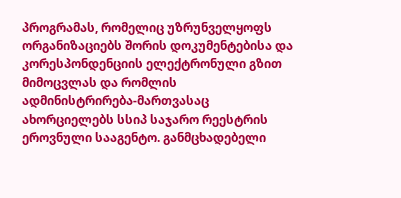პროგრამას, რომელიც უზრუნველყოფს ორგანიზაციებს შორის დოკუმენტებისა და კორესპონდენციის ელექტრონული გზით მიმოცვლას და რომლის ადმინისტრირება-მართვასაც ახორციელებს სსიპ საჯარო რეესტრის ეროვნული სააგენტო. განმცხადებელი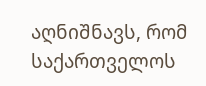აღნიშნავს, რომ საქართველოს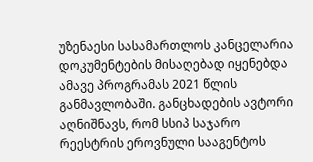უზენაესი სასამართლოს კანცელარია დოკუმენტების მისაღებად იყენებდა ამავე პროგრამას 2021 წლის განმავლობაში. განცხადების ავტორი აღნიშნავს, რომ სსიპ საჯარო რეესტრის ეროვნული სააგენტოს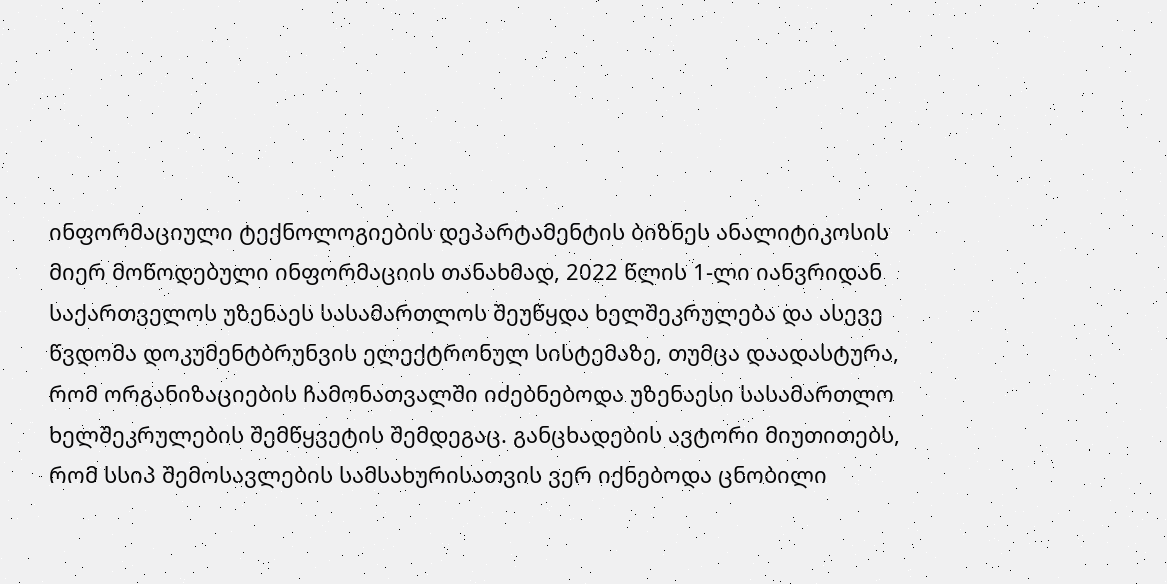ინფორმაციული ტექნოლოგიების დეპარტამენტის ბიზნეს ანალიტიკოსის მიერ მოწოდებული ინფორმაციის თანახმად, 2022 წლის 1-ლი იანვრიდან საქართველოს უზენაეს სასამართლოს შეუწყდა ხელშეკრულება და ასევე წვდომა დოკუმენტბრუნვის ელექტრონულ სისტემაზე, თუმცა დაადასტურა, რომ ორგანიზაციების ჩამონათვალში იძებნებოდა უზენაესი სასამართლო ხელშეკრულების შემწყვეტის შემდეგაც. განცხადების ავტორი მიუთითებს, რომ სსიპ შემოსავლების სამსახურისათვის ვერ იქნებოდა ცნობილი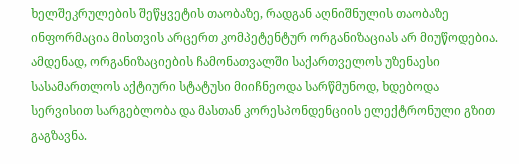ხელშეკრულების შეწყვეტის თაობაზე, რადგან აღნიშნულის თაობაზე ინფორმაცია მისთვის არცერთ კომპეტენტურ ორგანიზაციას არ მიუწოდებია. ამდენად, ორგანიზაციების ჩამონათვალში საქართველოს უზენაესი სასამართლოს აქტიური სტატუსი მიიჩნეოდა სარწმუნოდ, ხდებოდა სერვისით სარგებლობა და მასთან კორესპონდენციის ელექტრონული გზით გაგზავნა.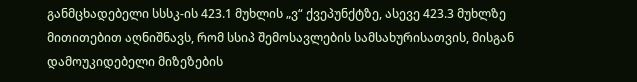განმცხადებელი სსსკ-ის 423.1 მუხლის „ვ“ ქვეპუნქტზე, ასევე 423.3 მუხლზე მითითებით აღნიშნავს, რომ სსიპ შემოსავლების სამსახურისათვის, მისგან დამოუკიდებელი მიზეზების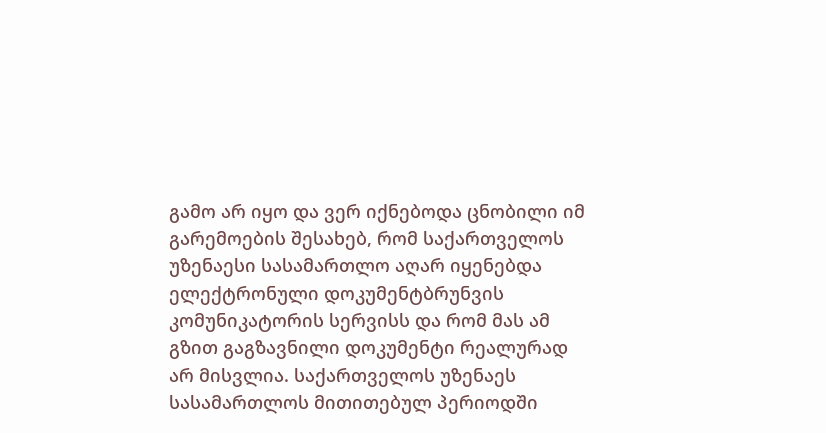გამო არ იყო და ვერ იქნებოდა ცნობილი იმ გარემოების შესახებ, რომ საქართველოს უზენაესი სასამართლო აღარ იყენებდა ელექტრონული დოკუმენტბრუნვის კომუნიკატორის სერვისს და რომ მას ამ გზით გაგზავნილი დოკუმენტი რეალურად არ მისვლია. საქართველოს უზენაეს სასამართლოს მითითებულ პერიოდში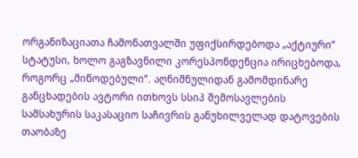ორგანიზაციათა ჩამონათვალში უფიქსირდებოდა „აქტიური“ სტატუსი, ხოლო გაგზავნილი კორესპონდენცია ირიცხებოდა, როგორც „მიწოდებული“. აღნიშნულიდან გამომდინარე განცხადების ავტორი ითხოვს სსიპ შემოსავლების სამსახურის საკასაციო საჩივრის განუხილველად დატოვების თაობაზე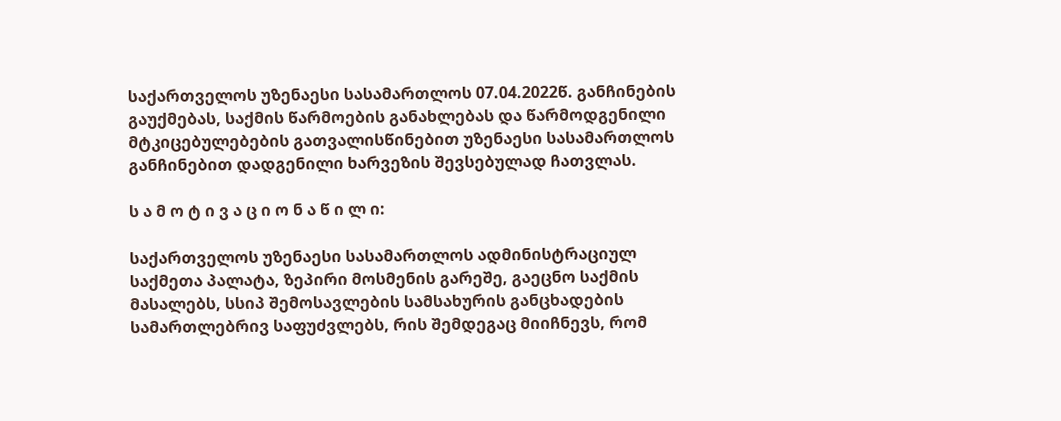საქართველოს უზენაესი სასამართლოს 07.04.2022წ. განჩინების გაუქმებას, საქმის წარმოების განახლებას და წარმოდგენილი მტკიცებულებების გათვალისწინებით უზენაესი სასამართლოს განჩინებით დადგენილი ხარვეზის შევსებულად ჩათვლას.

ს ა მ ო ტ ი ვ ა ც ი ო ნ ა წ ი ლ ი:

საქართველოს უზენაესი სასამართლოს ადმინისტრაციულ საქმეთა პალატა, ზეპირი მოსმენის გარეშე, გაეცნო საქმის მასალებს, სსიპ შემოსავლების სამსახურის განცხადების სამართლებრივ საფუძვლებს, რის შემდეგაც მიიჩნევს, რომ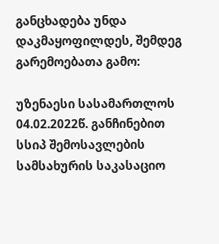განცხადება უნდა დაკმაყოფილდეს, შემდეგ გარემოებათა გამო:

უზენაესი სასამართლოს 04.02.2022წ. განჩინებით სსიპ შემოსავლების სამსახურის საკასაციო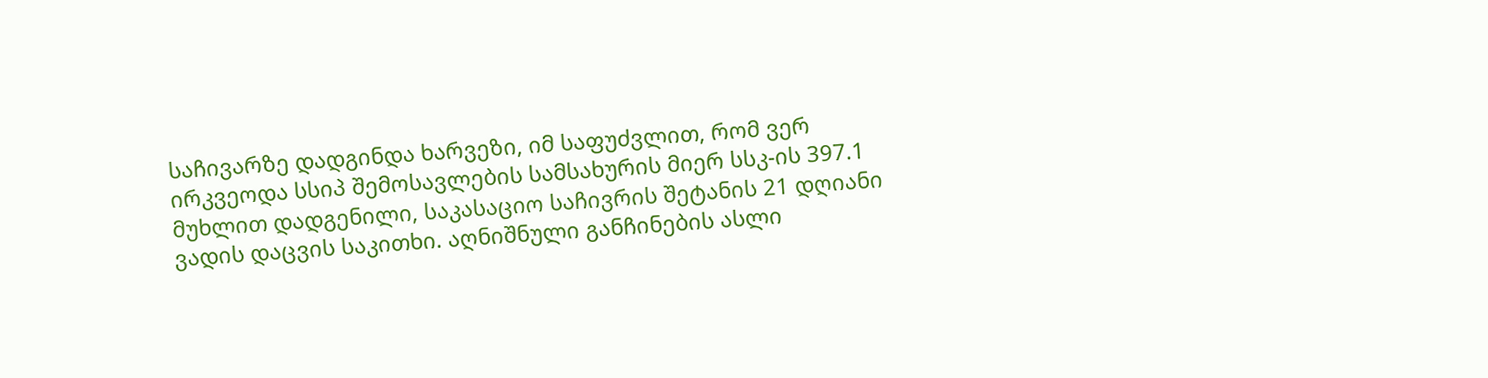საჩივარზე დადგინდა ხარვეზი, იმ საფუძვლით, რომ ვერ ირკვეოდა სსიპ შემოსავლების სამსახურის მიერ სსკ-ის 397.1 მუხლით დადგენილი, საკასაციო საჩივრის შეტანის 21 დღიანი ვადის დაცვის საკითხი. აღნიშნული განჩინების ასლი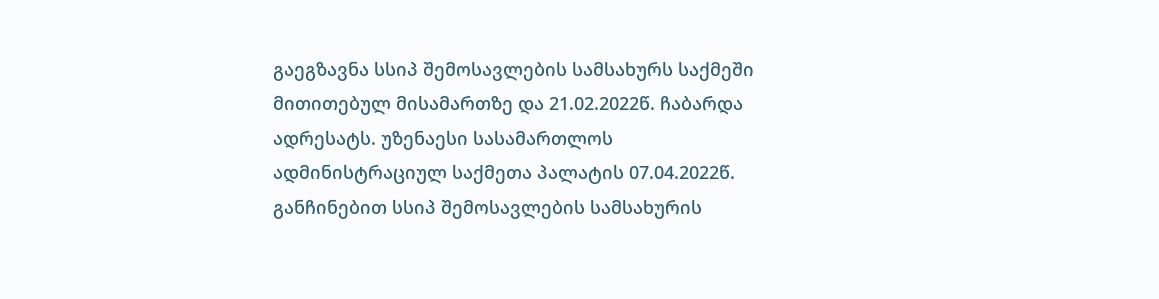გაეგზავნა სსიპ შემოსავლების სამსახურს საქმეში მითითებულ მისამართზე და 21.02.2022წ. ჩაბარდა ადრესატს. უზენაესი სასამართლოს ადმინისტრაციულ საქმეთა პალატის 07.04.2022წ. განჩინებით სსიპ შემოსავლების სამსახურის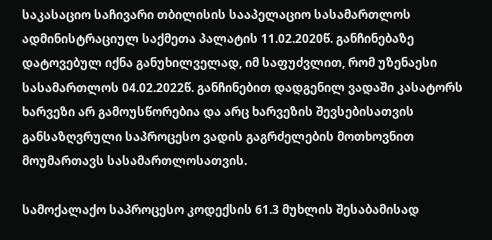საკასაციო საჩივარი თბილისის სააპელაციო სასამართლოს ადმინისტრაციულ საქმეთა პალატის 11.02.2020წ. განჩინებაზე დატოვებულ იქნა განუხილველად, იმ საფუძვლით, რომ უზენაესი სასამართლოს 04.02.2022წ. განჩინებით დადგენილ ვადაში კასატორს ხარვეზი არ გამოუსწორებია და არც ხარვეზის შევსებისათვის განსაზღვრული საპროცესო ვადის გაგრძელების მოთხოვნით მოუმართავს სასამართლოსათვის.

სამოქალაქო საპროცესო კოდექსის 61.3 მუხლის შესაბამისად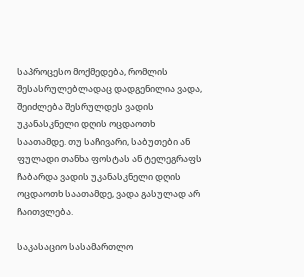საპროცესო მოქმედება, რომლის შესასრულებლადაც დადგენილია ვადა, შეიძლება შესრულდეს ვადის უკანასკნელი დღის ოცდაოთხ საათამდე. თუ საჩივარი, საბუთები ან ფულადი თანხა ფოსტას ან ტელეგრაფს ჩაბარდა ვადის უკანასკნელი დღის ოცდაოთხ საათამდე, ვადა გასულად არ ჩაითვლება.

საკასაციო სასამართლო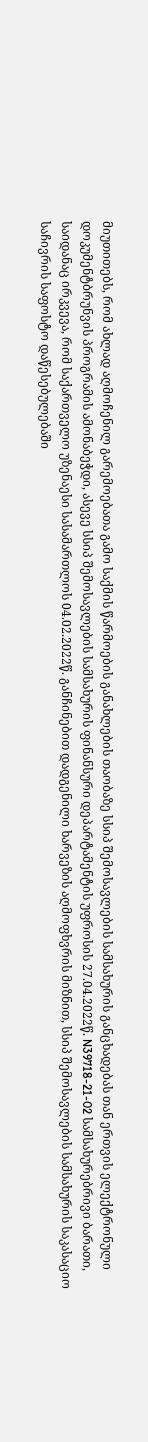მიუთითებს, რომ ახლად აღმოჩენილ გარემოებათა გამო საქმის წარმოების განახლების თაობაზე სსიპ შემოსავლების სამსახურის განცხადებას თან ერთვის ელექტრონული დოკუმენტბრუნვის პროგრამის ამონაბეჭდი, ასევე სსიპ შემოსავლების სამსახურის ფინანსური დეპარტამენტის უფროსის 27.04.2022წ. N39718-21-02 სამსახურებრივი ბარათი, საიდანაც ირკვევა, რომ საქართველო უზენაესი სასამართლოს 04.02.2022წ. განჩინებით დადგენილი ხარვეზის აღმოფხვრის მიზნით, სსიპ შემოსავლების სამსახურის საკასაციო საჩივრის საფოსტო დაწესებულებაში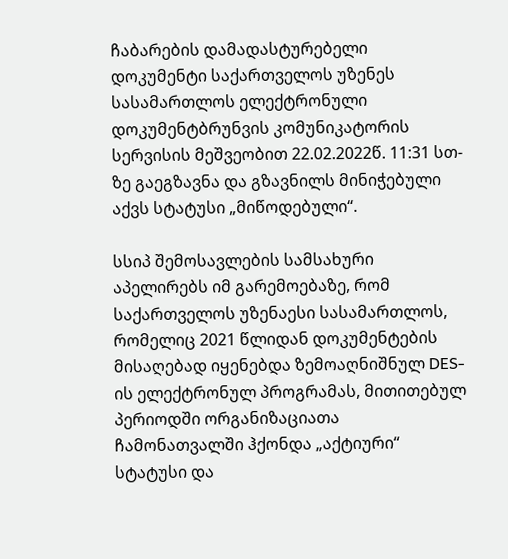ჩაბარების დამადასტურებელი დოკუმენტი საქართველოს უზენეს სასამართლოს ელექტრონული დოკუმენტბრუნვის კომუნიკატორის სერვისის მეშვეობით 22.02.2022წ. 11:31 სთ-ზე გაეგზავნა და გზავნილს მინიჭებული აქვს სტატუსი „მიწოდებული“.

სსიპ შემოსავლების სამსახური აპელირებს იმ გარემოებაზე, რომ საქართველოს უზენაესი სასამართლოს, რომელიც 2021 წლიდან დოკუმენტების მისაღებად იყენებდა ზემოაღნიშნულ DES-ის ელექტრონულ პროგრამას, მითითებულ პერიოდში ორგანიზაციათა ჩამონათვალში ჰქონდა „აქტიური“ სტატუსი და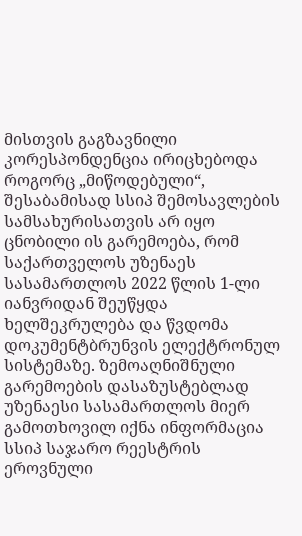მისთვის გაგზავნილი კორესპონდენცია ირიცხებოდა როგორც „მიწოდებული“, შესაბამისად სსიპ შემოსავლების სამსახურისათვის არ იყო ცნობილი ის გარემოება, რომ საქართველოს უზენაეს სასამართლოს 2022 წლის 1-ლი იანვრიდან შეუწყდა ხელშეკრულება და წვდომა დოკუმენტბრუნვის ელექტრონულ სისტემაზე. ზემოაღნიშნული გარემოების დასაზუსტებლად უზენაესი სასამართლოს მიერ გამოთხოვილ იქნა ინფორმაცია სსიპ საჯარო რეესტრის ეროვნული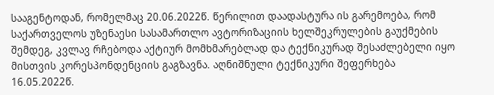სააგენტოდან, რომელმაც 20.06.2022წ. წერილით დაადასტურა ის გარემოება, რომ საქართველოს უზენაესი სასამართლო ავტორიზაციის ხელშეკრულების გაუქმების შემდეგ, კვლავ რჩებოდა აქტიურ მომხმარებლად და ტექნიკურად შესაძლებელი იყო მისთვის კორესპონდენციის გაგზავნა. აღნიშნული ტექნიკური შეფერხება 16.05.2022წ.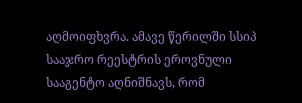აღმოიფხვრა. ამავე წერილში სსიპ სააჯრო რეესტრის ეროვნული სააგენტო აღნიშნავს, რომ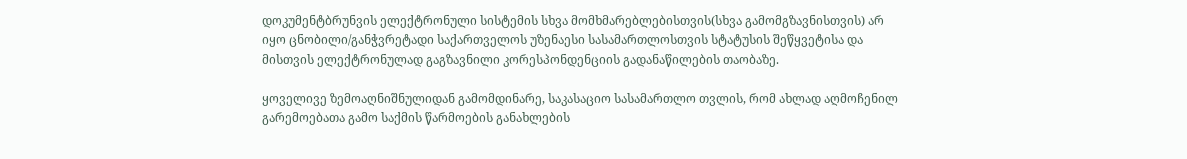დოკუმენტბრუნვის ელექტრონული სისტემის სხვა მომხმარებლებისთვის(სხვა გამომგზავნისთვის) არ იყო ცნობილი/განჭვრეტადი საქართველოს უზენაესი სასამართლოსთვის სტატუსის შეწყვეტისა და მისთვის ელექტრონულად გაგზავნილი კორესპონდენციის გადანაწილების თაობაზე.

ყოველივე ზემოაღნიშნულიდან გამომდინარე, საკასაციო სასამართლო თვლის, რომ ახლად აღმოჩენილ გარემოებათა გამო საქმის წარმოების განახლების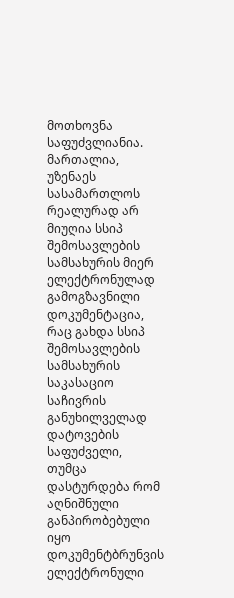მოთხოვნა საფუძვლიანია. მართალია, უზენაეს სასამართლოს რეალურად არ მიუღია სსიპ შემოსავლების სამსახურის მიერ ელექტრონულად გამოგზავნილი დოკუმენტაცია, რაც გახდა სსიპ შემოსავლების სამსახურის საკასაციო საჩივრის განუხილველად დატოვების საფუძველი, თუმცა დასტურდება რომ აღნიშნული განპირობებული იყო დოკუმენტბრუნვის ელექტრონული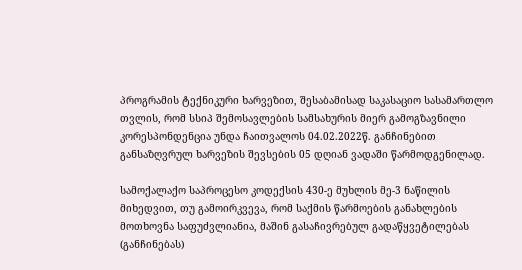პროგრამის ტექნიკური ხარვეზით, შესაბამისად საკასაციო სასამართლო თვლის, რომ სსიპ შემოსავლების სამსახურის მიერ გამოგზავნილი კორესპონდენცია უნდა ჩაითვალოს 04.02.2022წ. განჩინებით განსაზღვრულ ხარვეზის შევსების 05 დღიან ვადაში წარმოდგენილად.

სამოქალაქო საპროცესო კოდექსის 430-ე მუხლის მე-3 ნაწილის მიხედვით, თუ გამოირკვევა, რომ საქმის წარმოების განახლების მოთხოვნა საფუძვლიანია, მაშინ გასაჩივრებულ გადაწყვეტილებას (განჩინებას)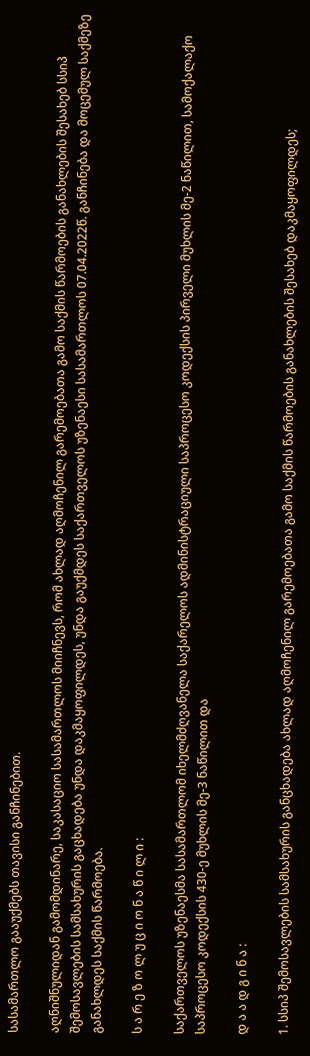სასამართლო გააუქმებს თავისი განჩინებით.

აღნიშნულიდან გამომდინარე, საკასაციო სასამართლოს მიიჩნევს, რომ ახლად აღმოჩენილ გარემოებათა გამო საქმის წარმოების განახლების შესახებ სსიპ შემოსავლების სამსახურის გაცხადება უნდა დაკმაყოფილდეს, უნდა გაუქმდეს საქართველოს უზენაესი სასამართლოს 07.04.2022წ. განჩინება და მოცემულ საქმეზე განახლდეს საქმის წარმოება.

ს ა რ ე ზ ო ლ უ ც ი ო ნ ა წ ი ლ ი :

საქართველოს უზენაესმა სასამართლომ იხელმძღვანელა საქარელოს ადმინისტრაციული საპროცესო კოდექსის პირველი მუხლის მე-2 ნაწილით, სამოქალაქო საპროცესო კოდექსის 430-ე მუხლის მე-3 ნაწილით და

დ ა ა დ გ ი ნ ა :

1. სსიპ შემოსავლების სამსახურის განცხადება ახლად აღმოჩენილ გარემოებათა გამო საქმის წარმოების განახლების შესახებ დაკმაყოფილდეს;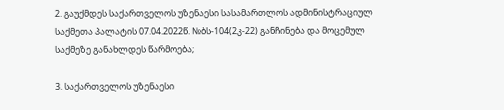2. გაუქმდეს საქართველოს უზენაესი სასამართლოს ადმინისტრაციულ საქმეთა პალატის 07.04.2022წ. №ბს-104(2კ-22) განჩინება და მოცემულ საქმეზე განახლდეს წარმოება;

3. საქართველოს უზენაესი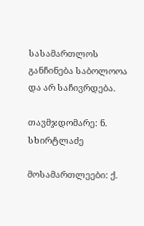სასამართლოს განჩინება საბოლოოა და არ საჩივრდება.

თავმჯდომარე: ნ. სხირტლაძე

მოსამართლეები: ქ.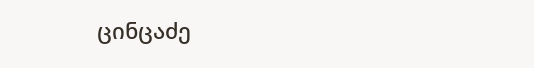ცინცაძე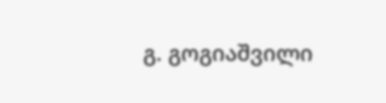გ. გოგიაშვილი